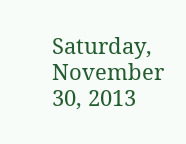Saturday, November 30, 2013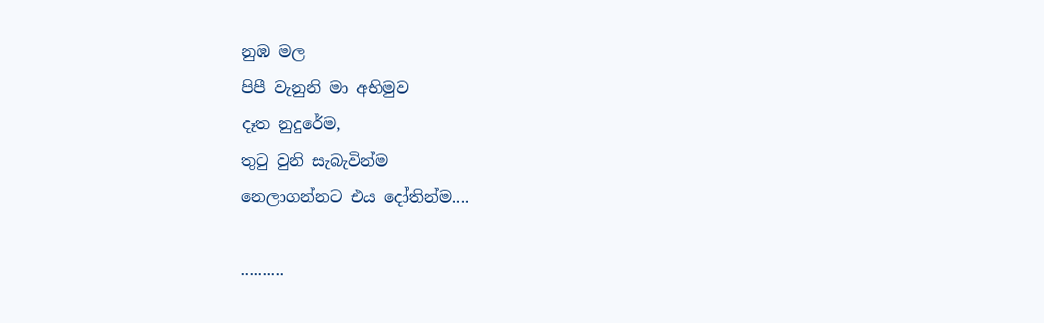නුඹ මල
පිපී වැනුනි මා අභිමුව
දෑත නුදුරේම,
තුටු වුනි සැබැවින්ම
නෙලාගන්නට එය දෝතින්ම....

..........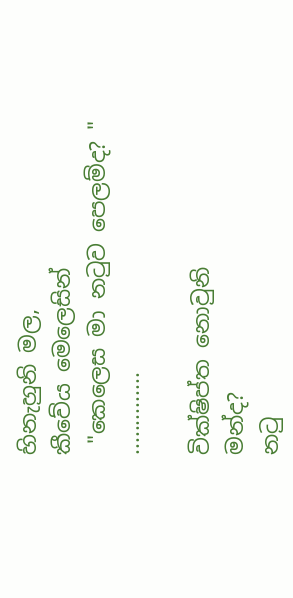හිනැහුනි මල,
කීවේය මෙලෙසින්
 "කෙලෙස මා නටුව පෙලම්ද? "
..............

වික්ෂිප්ත නොවුනි
මන්ද?
නටු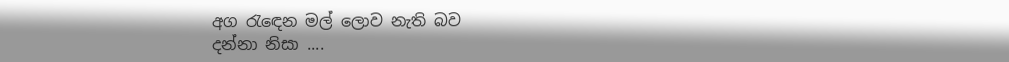අග රැඳෙන මල් ලොව නැති බව
දන්නා නිසා ....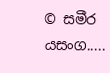© සමීර යසංග.....